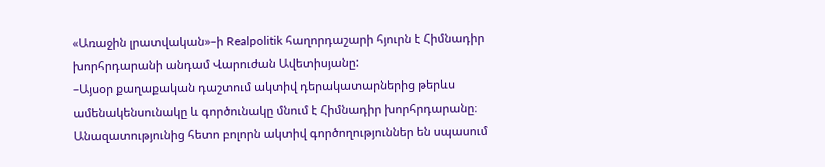«Առաջին լրատվական»–ի Realpolitik հաղորդաշարի հյուրն է Հիմնադիր խորհրդարանի անդամ Վարուժան Ավետիսյանը:
–Այսօր քաղաքական դաշտում ակտիվ դերակատարներից թերևս ամենակենսունակը և գործունակը մնում է Հիմնադիր խորհրդարանը։ Անազատությունից հետո բոլորն ակտիվ գործողություններ են սպասում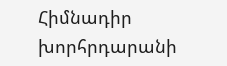Հիմնադիր խորհրդարանի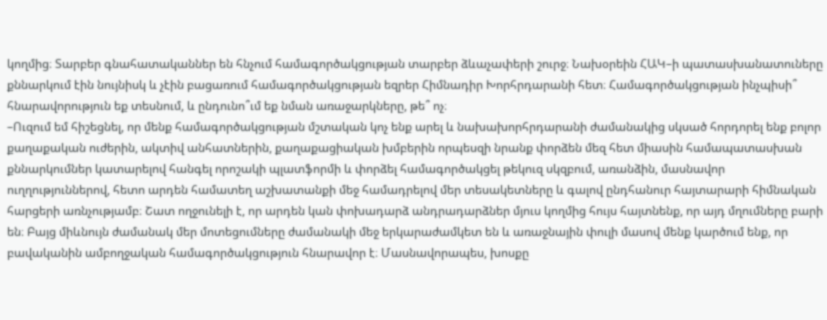կողմից։ Տարբեր գնահատականներ են հնչում համագործակցության տարբեր ձևաչափերի շուրջ։ Նախօրեին ՀԱԿ–ի պատասխանատուները քննարկում էին նույնիսկ և չէին բացառում համագործակցության եզրեր Հիմնադիր Խորհրդարանի հետ։ Համագործակցության ինչպիսի՞ հնարավորություն եք տեսնում, և ընդունո՞ւմ եք նման առաջարկները, թե՞ ոչ։
–Ուզում եմ հիշեցնել, որ մենք համագործակցության մշտական կոչ ենք արել և նախախորհրդարանի ժամանակից սկսած հորդորել ենք բոլոր քաղաքական ուժերին, ակտիվ անհատներին, քաղաքացիական խմբերին որպեսզի նրանք փորձեն մեզ հետ միասին համապատասխան քննարկումներ կատարելով հանգել որոշակի պլատֆորմի և փորձել համագործակցել թեկուզ սկզբում, առանձին, մասնավոր ուղղություններով, հետո արդեն համատեղ աշխատանքի մեջ համադրելով մեր տեսակետները և գալով ընդհանուր հայտարարի հիմնական հարցերի առնչությամբ։ Շատ ողջունելի է, որ արդեն կան փոխադարձ անդրադարձներ մյուս կողմից հույս հայտնենք, որ այդ մղումները բարի են։ Բայց միևնույն ժամանակ մեր մոտեցումները ժամանակի մեջ երկարաժամկետ են և առաջնային փուլի մասով մենք կարծում ենք, որ բավականին ամբողջական համագործակցություն հնարավոր է։ Մասնավորապես, խոսքը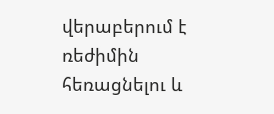վերաբերում է ռեժիմին հեռացնելու և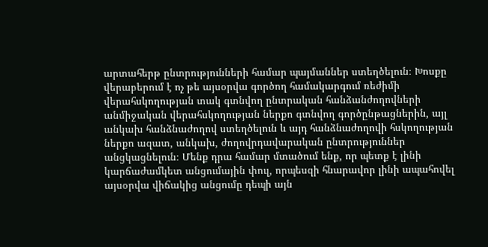արտահերթ ընտրությունների համար պայմաններ ստեղծելուն։ Խոսքը վերաբերում է ոչ թե այսօրվա գործող համակարգում ռեժիմի վերահսկողության տակ գտնվող ընտրական հանձանժողովների անմիջական վերահսկողության ներքո գտնվող գործընթացներին, այլ անկախ հանձնաժողով ստեղծելուն և այդ հանձնաժողովի հսկողության ներքո ազատ, անկախ, ժողովրդավարական ընտրություններ անցկացնելուն։ Մենք դրա համար մտածում ենք, որ պետք է լինի կարճաժամկետ անցումային փուլ, որպեսզի հնարավոր լինի ապահովել այսօրվա վիճակից անցումը դեպի այն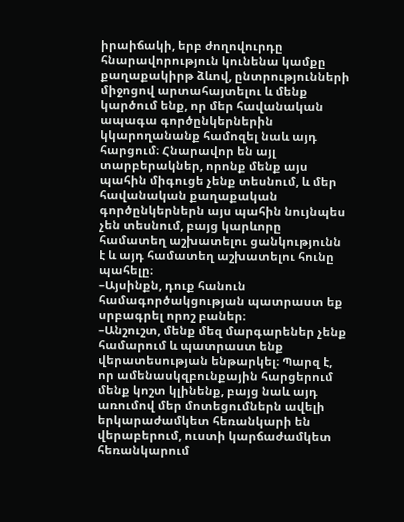իրաիճակի, երբ ժողովուրդը հնարավորություն կունենա կամքը քաղաքակիրթ ձևով, ընտրությունների միջոցով արտահայտելու և մենք կարծում ենք, որ մեր հավանական ապագա գործընկերներին կկարողանանք համոզել նաև այդ հարցում։ Հնարավոր են այլ տարբերակներ, որոնք մենք այս պահին միգուցե չենք տեսնում, և մեր հավանական քաղաքական գործընկերներն այս պահին նույնպես չեն տեսնում, բայց կարևորը համատեղ աշխատելու ցանկությունն է և այդ համատեղ աշխատելու հունը պահելը։
–Այսինքն, դուք հանուն համագործակցության պատրաստ եք սրբագրել որոշ բաներ։
–Անշուշտ, մենք մեզ մարգարեներ չենք համարում և պատրաստ ենք վերատեսության ենթարկել։ Պարզ է, որ ամենասկզբունքային հարցերում մենք կոշտ կլինենք, բայց նաև այդ առումով մեր մոտեցումներն ավելի երկարաժամկետ հեռանկարի են վերաբերում, ուստի կարճաժամկետ հեռանկարում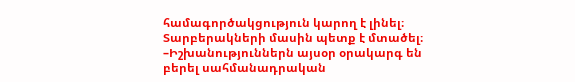համագործակցություն կարող է լինել։ Տարբերակների մասին պետք է մտածել։
–Իշխանություններն այսօր օրակարգ են բերել սահմանադրական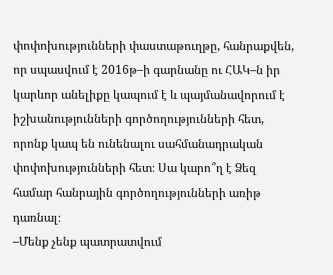փոփոխությունների փաստաթուղթը, հանրաքվեն, որ սպասվում է 2016թ–ի գարնանը ու ՀԱԿ–ն իր կարևոր անելիքը կապում է և պայմանավորում է իշխանությունների գործողությունների հետ, որոնք կապ են ունենալու սահմանադրական փոփոխությունների հետ։ Սա կարո՞ղ է Ձեզ համար հանրային գործողությունների առիթ դառնալ։
–Մենք չենք պատրատվում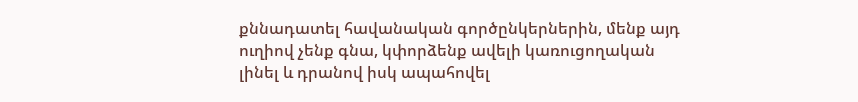քննադատել հավանական գործընկերներին, մենք այդ ուղիով չենք գնա, կփորձենք ավելի կառուցողական լինել և դրանով իսկ ապահովել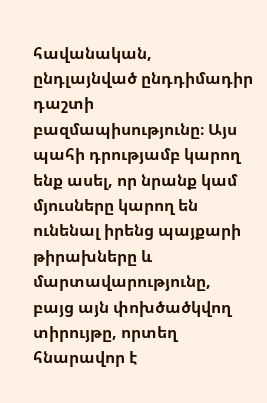հավանական, ընդլայնված ընդդիմադիր դաշտի բազմապիսությունը։ Այս պահի դրությամբ կարող ենք ասել, որ նրանք կամ մյուսները կարող են ունենալ իրենց պայքարի թիրախները և մարտավարությունը, բայց այն փոխծածկվող տիրույթը, որտեղ հնարավոր է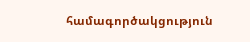համագործակցություն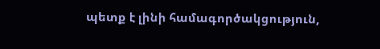պետք է լինի համագործակցություն,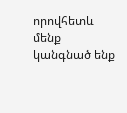որովհետև մենք կանգնած ենք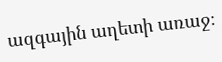ազգային աղետի առաջ։